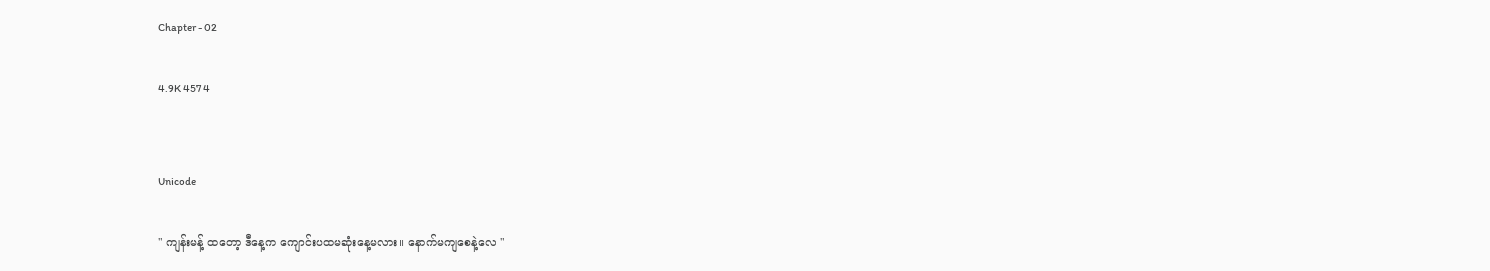Chapter - 02

4.9K 457 4


Unicode

" ကျန်းမန့် ထတော့ ဒီနေ့က ကျောင်းပထမဆုံးနေ့မလား။ နောက်မကျစေနဲ့လေ "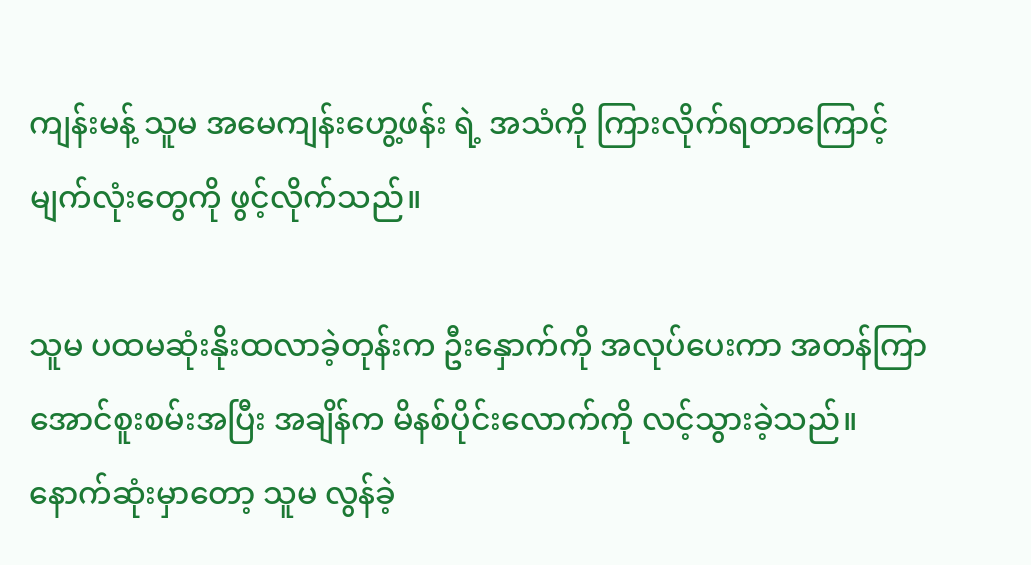ကျန်းမန့် သူမ အမေကျန်းဟွေ့ဖန်း ရဲ့ အသံကို ကြားလိုက်ရတာကြောင့် မျက်လုံးတွေကို ဖွင့်လိုက်သည်။

သူမ ပထမဆုံးနိုးထလာခဲ့တုန်းက ဦးနှောက်ကို အလုပ်ပေးကာ အတန်ကြာအောင်စူးစမ်းအပြီး အချိန်က မိနစ်ပိုင်းလောက်ကို လင့်သွားခဲ့သည်။ နောက်ဆုံးမှာတော့ သူမ လွန်ခဲ့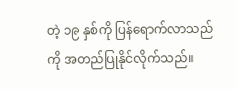တဲ့ ၁၉ နှစ်ကို ပြန်ရောက်လာသည်ကို အတည်ပြုနိုင်လိုက်သည်။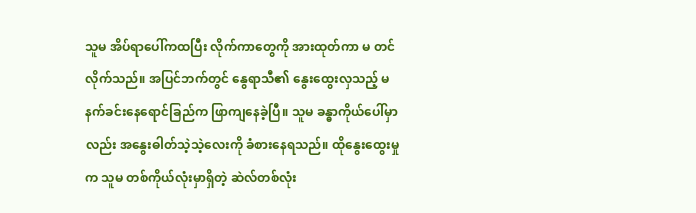သူမ အိပ်ရာပေါ်ကထပြီး လိုက်ကာတွေကို အားထုတ်ကာ မ တင်လိုက်သည်။ အပြင်ဘက်တွင် နွေရာသီ၏ နွေးထွေးလှသည့် မနက်ခင်းနေရောင်ခြည်က ဖြာကျနေခဲ့ပြီ။ သူမ ခန္ဓာကိုယ်ပေါ်မှာလည်း အနွေးဓါတ်သဲ့သဲ့လေးကို ခံစားနေရသည်။ ထိုနွေးထွေးမှုက သူမ တစ်ကိုယ်လုံးမှာရှိတဲ့ ဆဲလ်တစ်လုံး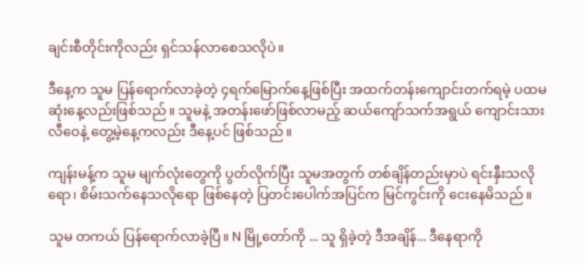ချင်းစီတိုင်းကိုလည်း ရှင်သန်လာစေသလိုပဲ။

ဒီနေ့က သူမ ပြန်ရောက်လာခဲ့တဲ့ ၄ရက်မြောက်နေ့ဖြစ်ပြီး အထက်တန်းကျောင်းတက်ရမဲ့ ပထမဆုံးနေ့လည်းဖြစ်သည်။ သူမနဲ့ အတန်းဖော်ဖြစ်လာမည့် ဆယ်ကျော်သက်အရွယ် ကျောင်းသား လီဝေနဲ့ တွေ့မဲ့နေ့ကလည်း ဒီနေ့ပင် ဖြစ်သည်။

ကျန်းမန့်က သူမ မျက်လုံးတွေကို ပွတ်လိုက်ပြီး သူမအတွက် တစ်ချိန်တည်းမှာပဲ ရင်းနှီးသလိုရော၊ စိမ်းသက်နေသလိုရော ဖြစ်နေတဲ့ ပြတင်းပေါက်အပြင်က မြင်ကွင်းကို ငေးနေမိသည်။

သူမ တကယ် ပြန်ရောက်လာခဲ့ပြီ။ N မြို့တော်ကို ... သူ ရှိခဲ့တဲ့ ဒီအချိန်... ဒီနေရာကို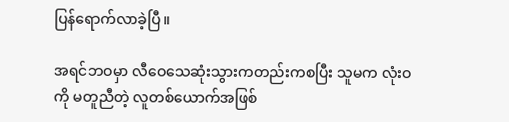ပြန်ရောက်လာခဲ့ပြီ။

အရင်ဘဝမှာ လီဝေသေဆုံးသွားကတည်းကစပြီး သူမက လုံးဝကို မတူညီတဲ့ လူတစ်ယောက်အဖြစ်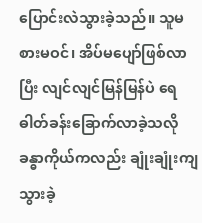ပြောင်းလဲသွားခဲ့သည်။ သူမ စားမဝင်၊ အိပ်မပျော်ဖြစ်လာပြီး လျင်လျင်မြန်မြန်ပဲ ရေဓါတ်ခန်းခြောက်လာခဲ့သလို ခန္ဓာကိုယ်ကလည်း ချုံးချုံးကျသွားခဲ့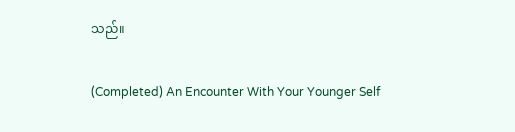သည်။

(Completed) An Encounter With Your Younger Self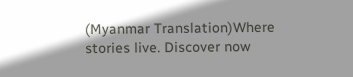(Myanmar Translation)Where stories live. Discover now